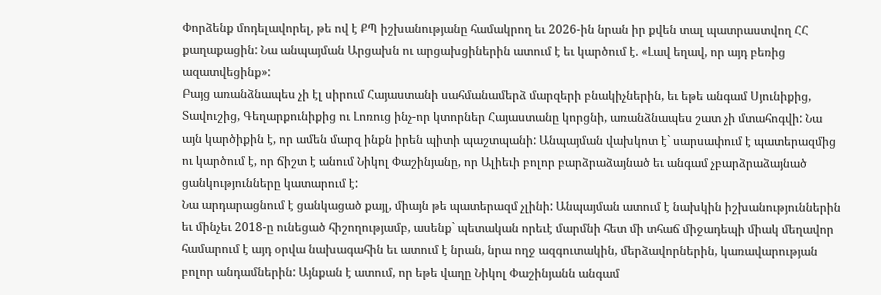Փորձենք մոդելավորել, թե ով է ՔՊ իշխանությանը համակրող եւ 2026-ին նրան իր քվեն տալ պատրաստվող ՀՀ քաղաքացին: Նա անպայման Արցախն ու արցախցիներին ատում է եւ կարծում է. «Լավ եղավ, որ այդ բեռից ազատվեցինք»:
Բայց առանձնապես չի էլ սիրում Հայաստանի սահմանամերձ մարզերի բնակիչներին, եւ եթե անգամ Սյունիքից, Տավուշից, Գեղարքունիքից ու Լոռուց ինչ-որ կտորներ Հայաստանը կորցնի, առանձնապես շատ չի մտահոգվի: Նա այն կարծիքին է, որ ամեն մարզ ինքն իրեն պիտի պաշտպանի: Անպայման վախկոտ է` սարսափում է պատերազմից ու կարծում է, որ ճիշտ է անում Նիկոլ Փաշինյանը, որ Ալիեւի բոլոր բարձրաձայնած եւ անգամ չբարձրաձայնած ցանկությունները կատարում է:
Նա արդարացնում է ցանկացած քայլ, միայն թե պատերազմ չլինի: Անպայման ատում է նախկին իշխանություններին եւ մինչեւ 2018-ը ունեցած հիշողությամբ, ասենք` պետական որեւէ մարմնի հետ մի տհաճ միջադեպի միակ մեղավոր համարում է այդ օրվա նախագահին եւ ատում է նրան, նրա ողջ ազգուտակին, մերձավորներին, կառավարության բոլոր անդամներին: Այնքան է ատում, որ եթե վաղը Նիկոլ Փաշինյանն անգամ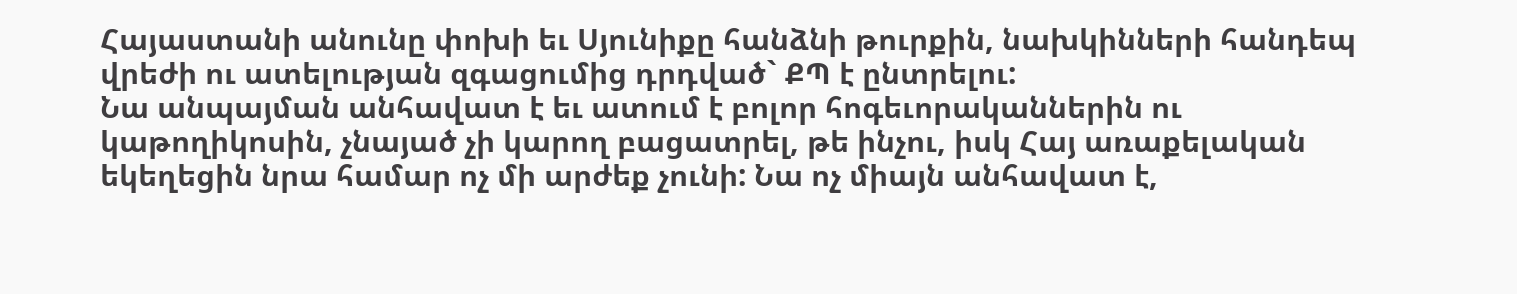Հայաստանի անունը փոխի եւ Սյունիքը հանձնի թուրքին, նախկինների հանդեպ վրեժի ու ատելության զգացումից դրդված` ՔՊ է ընտրելու:
Նա անպայման անհավատ է եւ ատում է բոլոր հոգեւորականներին ու կաթողիկոսին, չնայած չի կարող բացատրել, թե ինչու, իսկ Հայ առաքելական եկեղեցին նրա համար ոչ մի արժեք չունի: Նա ոչ միայն անհավատ է,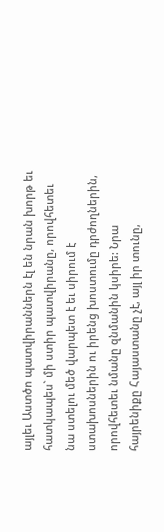այլեւ Աստծո պատվիրաններն էլ են նրան խորթ եւ հատկապես` մի ստիր պատվիրանը, որովհետեւ նա ստելու մեծ վարպետ է եւ սիրում է ստախոսներին ու իրենց խոստումը դրժողներին, որովհետեւ նմանը զնմանին կսիրե: Նրա հայրենիքը Հայաստանը չէ, այլ իր տունը,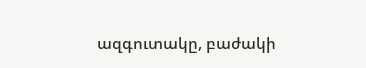ազգուտակը, բաժակի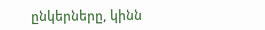ընկերները, կինն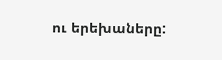ու երեխաները: